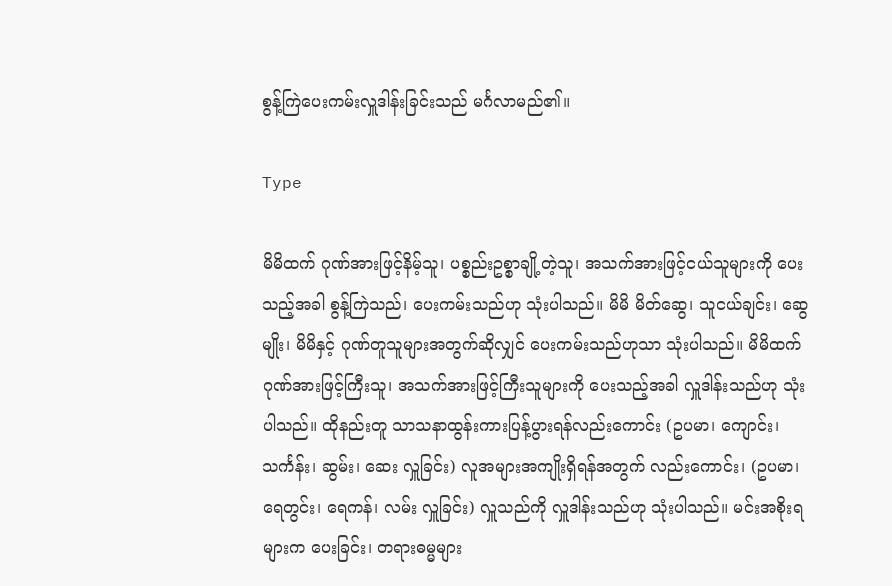စွန့်ကြဲပေးကမ်းလှူဒါန်းခြင်းသည် မင်္ဂလာမည်၏။

Type

မိမိထက် ဂုဏ်အားဖြင့်နိမ့်သူ၊ ပစ္စည်းဥစ္စာချို့တဲ့သူ၊ အသက်အားဖြင့်ငယ်သူများကို ပေးသည့်အခါ စွန့်ကြဲသည်၊ ပေးကမ်းသည်ဟု သုံးပါသည်။ မိမိ မိတ်ဆွေ၊ သူငယ်ချင်း၊ ဆွေမျိုး၊ မိမိနှင့် ဂုဏ်တူသူများအတွက်ဆိုလျှင် ပေးကမ်းသည်ဟုသာ သုံးပါသည်။ မိမိထက် ဂုဏ်အားဖြင့်ကြီးသူ၊ အသက်အားဖြင့်ကြီးသူများကို ပေးသည့်အခါ လှူဒါန်းသည်ဟု သုံးပါသည်။ ထိုနည်းတူ သာသနာထွန်းကားပြန့်ပွားရန်လည်းကောင်း (ဥပမာ၊ ကျောင်း၊ သင်္ကန်း၊ ဆွမ်း၊ ဆေး လှူခြင်း) လူအများအကျိုးရှိရန်အတွက် လည်းကောင်း၊ (ဥပမာ၊ ရေတွင်း၊ ရေကန်၊ လမ်း လှူခြင်း) လှူသည်ကို လှူဒါန်းသည်ဟု သုံးပါသည်။ မင်းအစိုးရများက ပေးခြင်း၊ တရားဓမ္မများ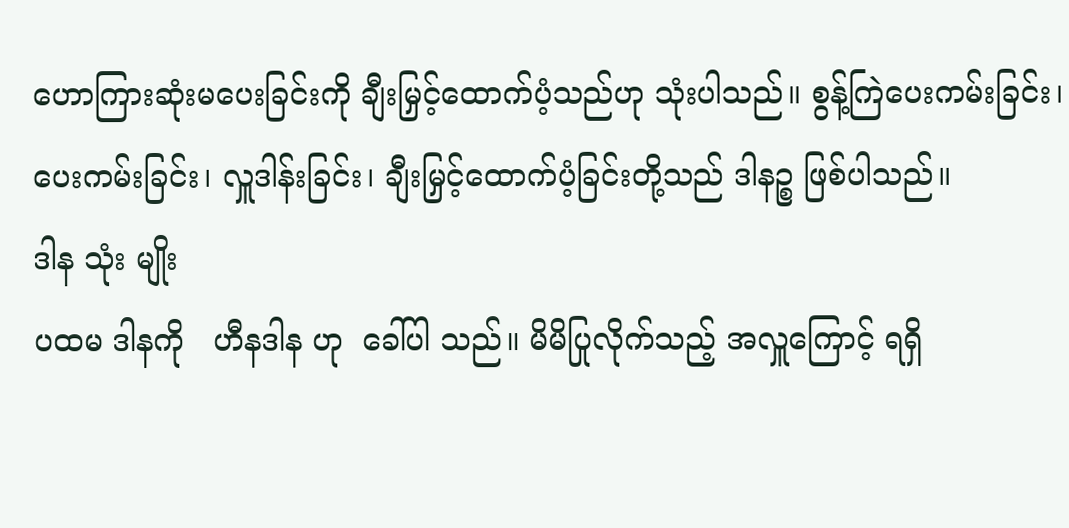ဟောကြားဆုံးမပေးခြင်းကို ချီးမြှင့်ထောက်ပံ့သည်ဟု သုံးပါသည်။ စွန့်ကြဲပေးကမ်းခြင်း၊ ပေးကမ်းခြင်း၊ လှူဒါန်းခြင်း၊ ချီးမြှင့်ထောက်ပံ့ခြင်းတို့သည် ဒါနဉ္စ ဖြစ်ပါသည်။
ဒါန သုံး မျိုး
ပထမ ဒါနကို   ဟီနဒါန ဟု  ခေါ်ပါ သည်။ မိမိပြုလိုက်သည့် အလှူကြောင့် ရရှိ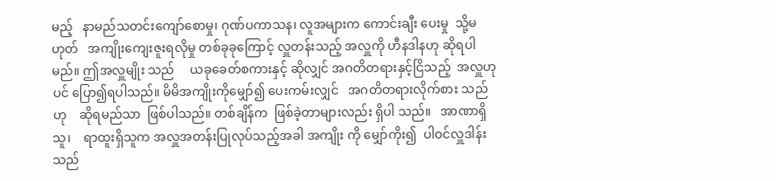မည့်   နာမည်သတင်းကျော်စောမှု၊ ဂုဏ်ပကာသန၊ လူအများက ကောင်းချီး ပေးမှု  သို့မဟုတ်   အကျိုးကျေးဇူးရလိုမှု တစ်ခုခုကြောင့် လှူတန်းသည့် အလှူကို ဟီနဒါနဟု ဆိုရပါမည်။ ဤအလှူမျိုး သည်     ယခုခေတ်စကားနှင့် ဆိုလျှင် အဂတိတရားနှင့်ငြိသည့်  အလှူဟုပင် ပြော၍ရပါသည်။ မိမိအကျိုးကိုမျှော်၍ ပေးကမ်းလျှင်   အဂတိတရားလိုက်စား သည်ဟု    ဆိုရမည်သာ  ဖြစ်ပါသည်။ တစ်ချိန်က  ဖြစ်ခဲ့တာများလည်း ရှိပါ သည်။   အာဏာရှိသူ၊    ရာထူးရှိသူက အလှူအတန်းပြုလုပ်သည့်အခါ အကျိုး ကို မျှော်ကိုး၍  ပါဝင်လှူဒါန်းသည်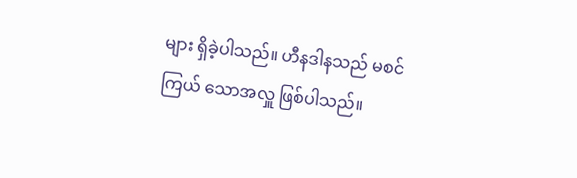များ ရှိခဲ့ပါသည်။ ဟီနဒါနသည် မစင်ကြယ် သောအလှူ ဖြစ်ပါသည်။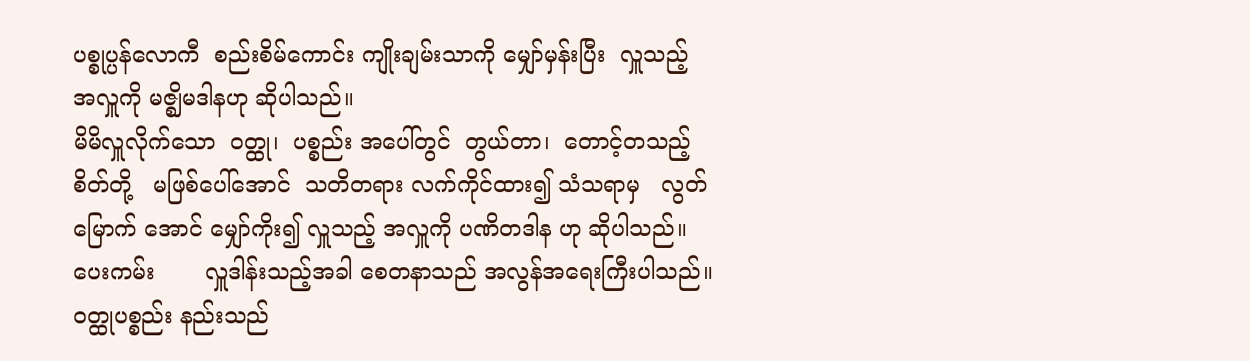ပစ္စုပ္ပန်လောကီ  စည်းစိမ်ကောင်း ကျိုးချမ်းသာကို မျှော်မှန်းပြီး  လှူသည့် အလှူကို မဇ္ဈိမဒါနဟု ဆိုပါသည်။
မိမိလှူလိုက်သော  ဝတ္ထု၊  ပစ္စည်း အပေါ်တွင်  တွယ်တာ၊  တောင့်တသည့် စိတ်တို့   မဖြစ်ပေါ်အောင်  သတိတရား လက်ကိုင်ထား၍ သံသရာမှ   လွတ်မြောက် အောင် မျှော်ကိုး၍ လှူသည့် အလှူကို ပဏိတဒါန ဟု ဆိုပါသည်။
ပေးကမ်း       လှူဒါန်းသည့်အခါ စေတနာသည် အလွန်အရေးကြီးပါသည်။ ဝတ္ထုပစ္စည်း နည်းသည်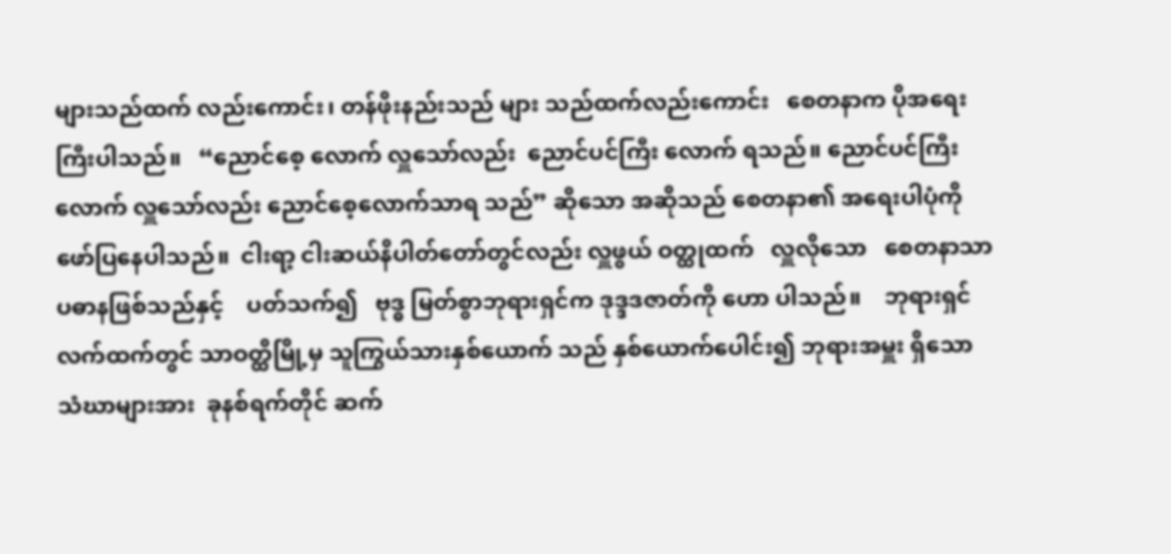များသည်ထက် လည်းကောင်း၊ တန်ဖိုးနည်းသည် များ သည်ထက်လည်းကောင်း   စေတနာက ပိုအရေးကြီးပါသည်။   “ညောင်စေ့ လောက် လှူသော်လည်း  ညောင်ပင်ကြီး လောက် ရသည်။ ညောင်ပင်ကြီးလောက် လှူသော်လည်း ညောင်စေ့လောက်သာရ သည်” ဆိုသော အဆိုသည် စေတနာ၏ အရေးပါပုံကို  ဖော်ပြနေပါသည်။  ငါးရာ့ ငါးဆယ်နိပါတ်တော်တွင်လည်း လှူဖွယ် ဝတ္ထုထက်   လှူလိုသော   စေတနာသာ ပဓာနဖြစ်သည်နှင့်    ပတ်သက်၍   ဗုဒ္ဓ မြတ်စွာဘုရားရှင်က ဒုဒ္ဒဒဇာတ်ကို ဟော ပါသည်။    ဘုရားရှင်လက်ထက်တွင် သာဝတ္ထိမြို့မှ သူကြွယ်သားနှစ်ယောက် သည် နှစ်ယောက်ပေါင်း၍ ဘုရားအမှူး ရှိသော သံဃာများအား  ခုနစ်ရက်တိုင် ဆက်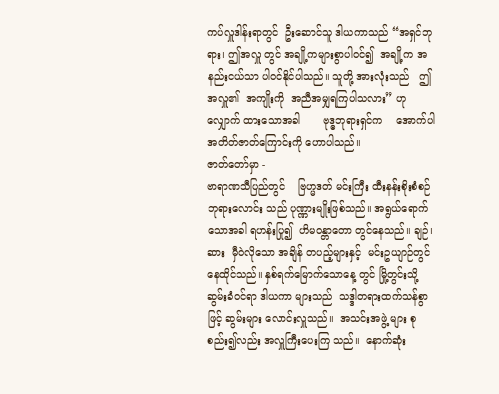ကပ်လှူဒါန်းရာတွင်  ဦးဆောင်သူ ဒါယကာသည် “အရှင်ဘုရား၊ ဤအလှူ တွင် အချို့ကများစွာပါဝင်၍  အချို့က အနည်းငယ်သာ ပါဝင်နိုင်ပါသည်။ သူတို့ အားလုံးသည်   ဤအလှူ၏  အကျိုးကို  အညီအမျှရကြပါသလား” ဟု လျှောက် ထားသောအခါ       ဗုဒ္ဓဘုရားရှင်က    အောက်ပါ     အတိတ်ဇာတ်ကြောင်းကို ဟောပါသည်။
ဇာတ်တော်မှာ -
ဗာရာဏသီပြည်တွင်    ဗြဟ္မဒတ် မင်းကြီး ထီးနန်းစိုးစံစဉ် ဘုရားလောင်း သည် ပုဏ္ဏားမျိုးဖြစ်သည်။ အရွယ်ရောက် သောအခါ ရဟန်းပြု၍  ဟိမဝန္တာတော တွင်နေသည်။ ချဉ်၊  ဆား  မှီဝဲလိုသော အချိန် တပည့်များနှင့်  မင်းဥယျာဉ်တွင် နေထိုင်သည်။ နှစ်ရက်မြောက်သောနေ့ တွင် မြို့တွင်းသို့ ဆွမ်းခံဝင်ရာ ဒါယကာ များသည်  သဒ္ဒါတရားထက်သန်စွာဖြင့် ဆွမ်းများ လောင်းလှူသည်။  အသင်းအဖွဲ့ များ စုစည်း၍လည်း အလှူကြီးပေးကြ သည်။  နောက်ဆုံး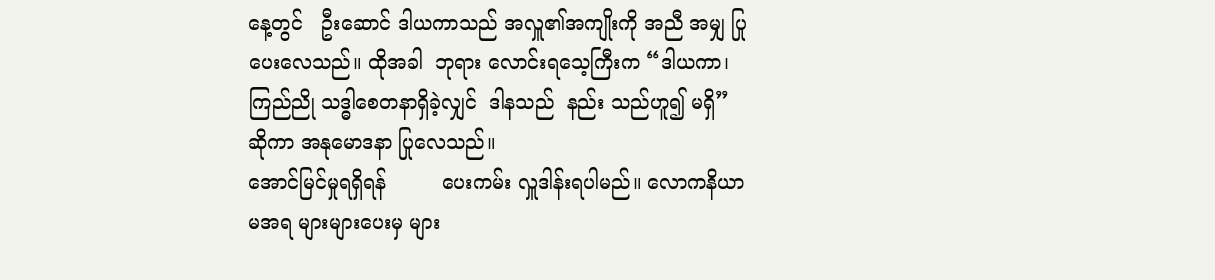နေ့တွင်   ဦးဆောင် ဒါယကာသည် အလှူ၏အကျိုးကို အညီ အမျှ ပြုပေးလေသည်။ ထိုအခါ  ဘုရား လောင်းရသေ့ကြီးက “ဒါယကာ၊ ကြည်ညို သဒ္ဓါစေတနာရှိခဲ့လျှင်  ဒါနသည်  နည်း သည်ဟူ၍ မရှိ”  ဆိုကာ အနုမောဒနာ ပြုလေသည်။
အောင်မြင်မှုရရှိရန်         ပေးကမ်း လှူဒါန်းရပါမည်။ လောကနိယာမအရ များများပေးမှ များ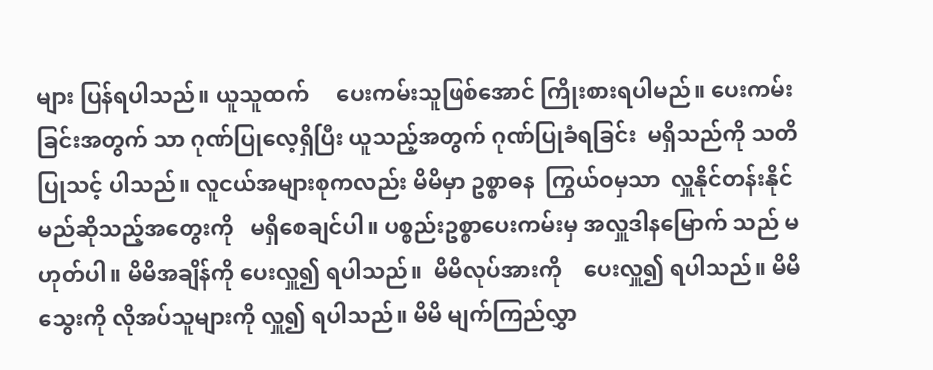များ ပြန်ရပါသည်။ ယူသူထက်     ပေးကမ်းသူဖြစ်အောင် ကြိုးစားရပါမည်။ ပေးကမ်းခြင်းအတွက် သာ ဂုဏ်ပြုလေ့ရှိပြီး ယူသည့်အတွက် ဂုဏ်ပြုခံရခြင်း  မရှိသည်ကို သတိပြုသင့် ပါသည်။ လူငယ်အများစုကလည်း မိမိမှာ ဥစ္စာဓန  ကြွယ်ဝမှသာ  လှူနိုင်တန်းနိုင် မည်ဆိုသည့်အတွေးကို   မရှိစေချင်ပါ။ ပစ္စည်းဥစ္စာပေးကမ်းမှ အလှူဒါနမြောက် သည် မဟုတ်ပါ။ မိမိအချိန်ကို ပေးလှူ၍ ရပါသည်။  မိမိလုပ်အားကို    ပေးလှူ၍ ရပါသည်။ မိမိသွေးကို လိုအပ်သူများကို လှူ၍ ရပါသည်။ မိမိ မျက်ကြည်လွှာ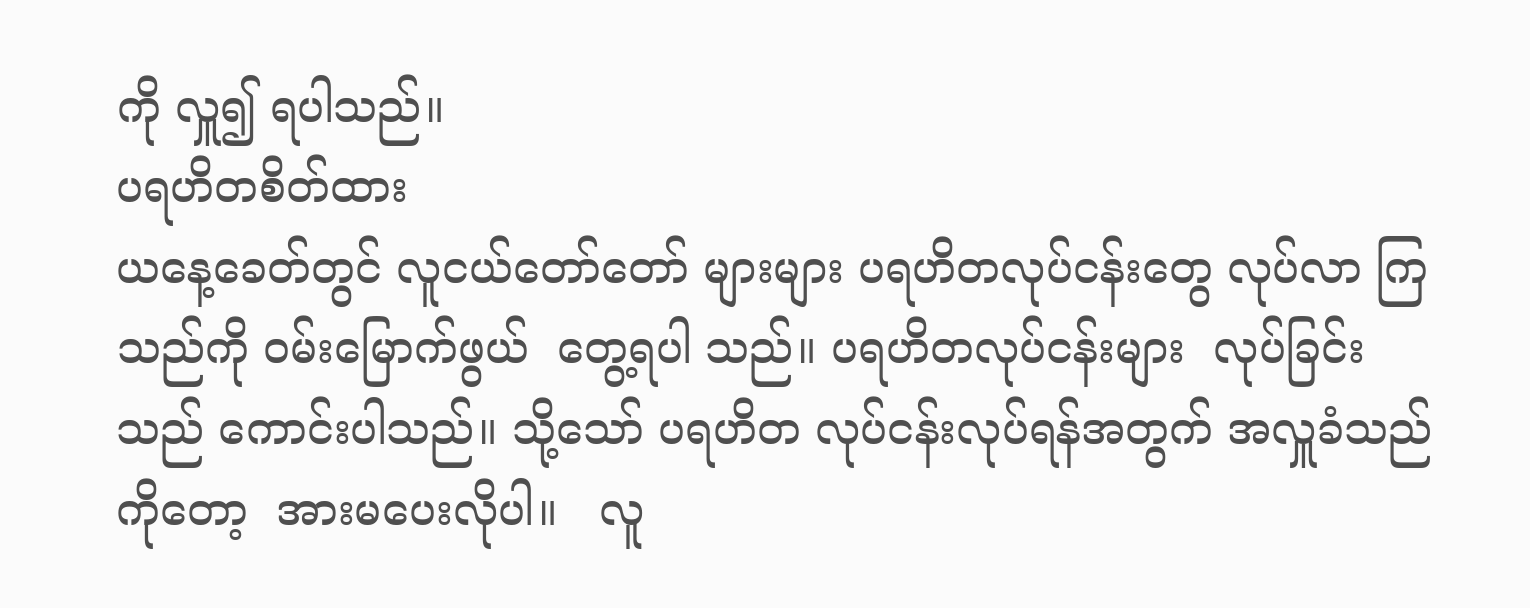ကို လှူ၍ ရပါသည်။
ပရဟိတစိတ်ထား
ယနေ့ခေတ်တွင် လူငယ်တော်တော် များများ ပရဟိတလုပ်ငန်းတွေ လုပ်လာ ကြသည်ကို ဝမ်းမြောက်ဖွယ်  တွေ့ရပါ သည်။ ပရဟိတလုပ်ငန်းများ  လုပ်ခြင်း သည် ကောင်းပါသည်။ သို့သော် ပရဟိတ လုပ်ငန်းလုပ်ရန်အတွက် အလှူခံသည် ကိုတော့  အားမပေးလိုပါ။   လူ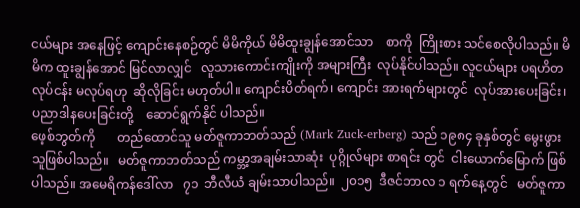ငယ်များ အနေဖြင့် ကျောင်းနေစဉ်တွင် မိမိကိုယ် မိမိထူးချွန်အောင်သာ    စာကို  ကြိုးစား သင်စေလိုပါသည်။ မိမိက ထူးချွန်အောင် မြင်လာလျှင်   လူသားကောင်းကျိုးကို အများကြီး  လုပ်နိုင်ပါသည်။ လူငယ်များ ပရဟိတလုပ်ငန်း မလုပ်ရဟု  ဆိုလိုခြင်း မဟုတ်ပါ။ ကျောင်းပိတ်ရက်၊ ကျောင်း အားရက်များတွင်  လုပ်အားပေးခြင်း၊ ပညာဒါနပေးခြင်းတို့    ဆောင်ရွက်နိုင် ပါသည်။
ဖေ့စ်ဘွတ်ကို       တည်ထောင်သူ မတ်ဇူကာဘတ်သည် (Mark Zuck-erberg) သည် ၁၉၈၄ ခုနှစ်တွင် မွေးဖွား သူဖြစ်ပါသည်။   မတ်ဇူကာဘတ်သည် ကမ္ဘာ့အချမ်းသာဆုံး  ပုဂ္ဂိုလ်များ စာရင်း တွင်  ငါးယောက်မြောက် ဖြစ်ပါသည်။ အမေရိကန်ဒေါ်လာ   ၇၁  ဘီလီယံ ချမ်းသာပါသည်။  ၂၀၁၅  ဒီဇင်ဘာလ ၁ ရက်နေ့တွင်   မတ်ဇူကာ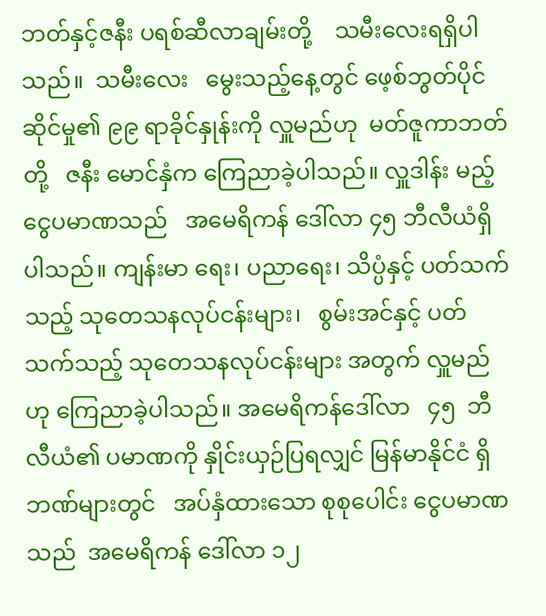ဘတ်နှင့်ဇနီး ပရစ်ဆီလာချမ်းတို့    သမီးလေးရရှိပါ သည်။  သမီးလေး   မွေးသည့်နေ့တွင် ဖေ့စ်ဘွတ်ပိုင်ဆိုင်မှု၏ ၉၉ ရာခိုင်နှုန်းကို လှူမည်ဟု  မတ်ဇူကာဘတ်တို့   ဇနီး မောင်နှံက ကြေညာခဲ့ပါသည်။ လှူဒါန်း မည့်   ငွေပမာဏသည်   အမေရိကန် ဒေါ်လာ ၄၅ ဘီလီယံရှိပါသည်။ ကျန်းမာ ရေး၊ ပညာရေး၊ သိပ္ပံနှင့် ပတ်သက်သည့် သုတေသနလုပ်ငန်းများ၊   စွမ်းအင်နှင့် ပတ်သက်သည့် သုတေသနလုပ်ငန်းများ အတွက် လှူမည်ဟု ကြေညာခဲ့ပါသည်။ အမေရိကန်ဒေါ်လာ   ၄၅  ဘီလီယံ၏ ပမာဏကို နှိုင်းယှဉ်ပြရလျှင် မြန်မာနိုင်ငံ ရှိ    ဘဏ်များတွင်   အပ်နှံထားသော စုစုပေါင်း ငွေပမာဏသည်  အမေရိကန် ဒေါ်လာ ၁၂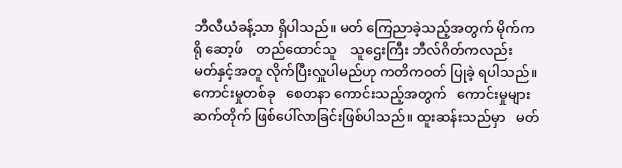ဘီလီယံခန့်သာ ရှိပါသည်။ မတ် ကြေညာခဲ့သည့်အတွက် မိုက်ကရို ဆော့ဖ်    တည်ထောင်သူ    သူဌေးကြီး ဘီလ်ဂိတ်ကလည်း      မတ်နှင့်အတူ လိုက်ပြီးလှူပါမည်ဟု ကတိကဝတ် ပြုခဲ့ ရပါသည်။  ကောင်းမှုတစ်ခု   စေတနာ ကောင်းသည့်အတွက်   ကောင်းမှုများ ဆက်တိုက် ဖြစ်ပေါ်လာခြင်းဖြစ်ပါသည်။ ထူးဆန်းသည်မှာ   မတ်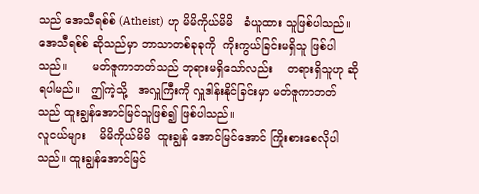သည် အေသီရစ်စ် (Atheist) ဟု မိမိကိုယ်မိမိ   ခံယူထား သူဖြစ်ပါသည်။ အေသီရစ်စ် ဆိုသည်မှာ ဘာသာတစ်ခုခုကို  ကိုးကွယ်ခြင်းမရှိသူ ဖြစ်ပါသည်။       မတ်ဇူကာဘတ်သည် ဘုရားမရှိသော်လည်း    တရားရှိသူဟု ဆိုရပါမည်။   ဤကဲ့သို့   အလှူကြီးကို လှူဒါန်းနိုင်ခြင်းမှာ မတ်ဇူကာဘတ်သည် ထူးချွန်အောင်မြင်သူဖြစ်၍ ဖြစ်ပါသည်။
လူငယ်များ    မိမိကိုယ်မိမိ  ထူးချွန် အောင်မြင်အောင် ကြိုးစားစေလိုပါသည်။ ထူးချွန်အောင်မြင်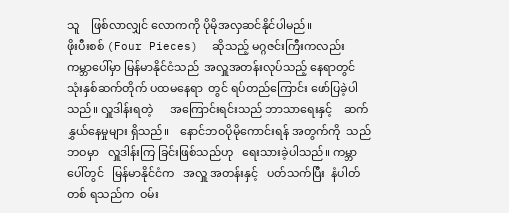သူ    ဖြစ်လာလျှင် လောကကို ပိုမိုအလှဆင်နိုင်ပါမည်။
ဖိုးပီးစစ် (Four Pieces)  ဆိုသည့် မဂ္ဂဇင်းကြီးကလည်း    ကမ္ဘာပေါ်မှာ မြန်မာနိုင်ငံသည်  အလှူအတန်းလုပ်သည့် နေရာတွင် သုံးနှစ်ဆက်တိုက် ပထမနေရာ  တွင် ရပ်တည်ကြောင်း ဖော်ပြခဲ့ပါသည်။ လှူဒါန်းရတဲ့      အကြောင်းရင်းသည် ဘာသာရေးနှင့်    ဆက်နွှယ်နေမှုများ ရှိသည်။    နောင်ဘဝပိုမိုကောင်းရန် အတွက်ကို  သည်ဘဝမှာ   လှူဒါန်းကြ ခြင်းဖြစ်သည်ဟု   ရေးသားခဲ့ပါသည်။ ကမ္ဘာပေါ်တွင်   မြန်မာနိုင်ငံက   အလှူ အတန်းနှင့်   ပတ်သက်ပြီး  နံပါတ်တစ် ရသည်က  ဝမ်း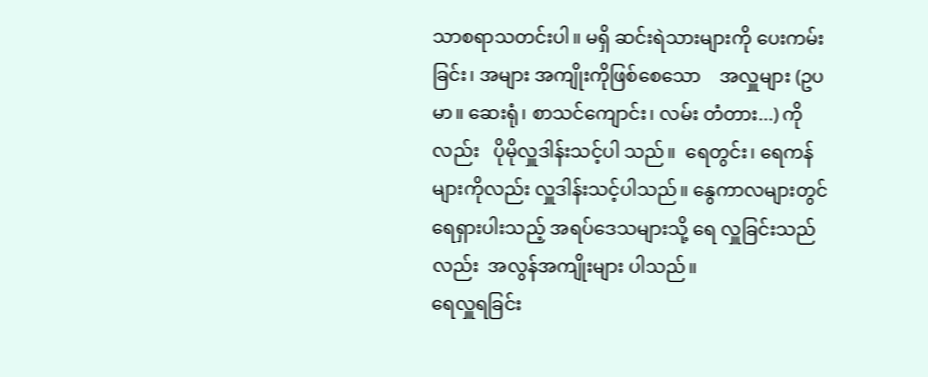သာစရာသတင်းပါ။ မရှိ ဆင်းရဲသားများကို ပေးကမ်းခြင်း၊ အများ အကျိုးကိုဖြစ်စေသော    အလှူများ (ဥပမာ။ ဆေးရုံ၊ စာသင်ကျောင်း၊ လမ်း တံတား...) ကိုလည်း   ပိုမိုလှူဒါန်းသင့်ပါ သည်။  ရေတွင်း၊ ရေကန်များကိုလည်း လှူဒါန်းသင့်ပါသည်။ နွေကာလများတွင် ရေရှားပါးသည့် အရပ်ဒေသများသို့ ရေ လှူခြင်းသည်လည်း  အလွန်အကျိုးများ ပါသည်။
ရေလှူရခြင်း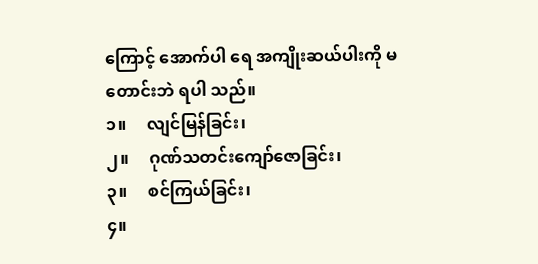ကြောင့် အောက်ပါ ရေ အကျိုးဆယ်ပါးကို မတောင်းဘဲ ရပါ သည်။
၁။     လျင်မြန်ခြင်း၊
၂။     ဂုဏ်သတင်းကျော်ဇောခြင်း၊
၃။     စင်ကြယ်ခြင်း၊
၄။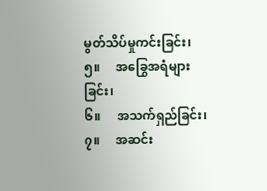မွတ်သိပ်မှုကင်းခြင်း၊
၅။     အခြွေအရံများခြင်း၊
၆။     အသက်ရှည်ခြင်း၊
၇။     အဆင်း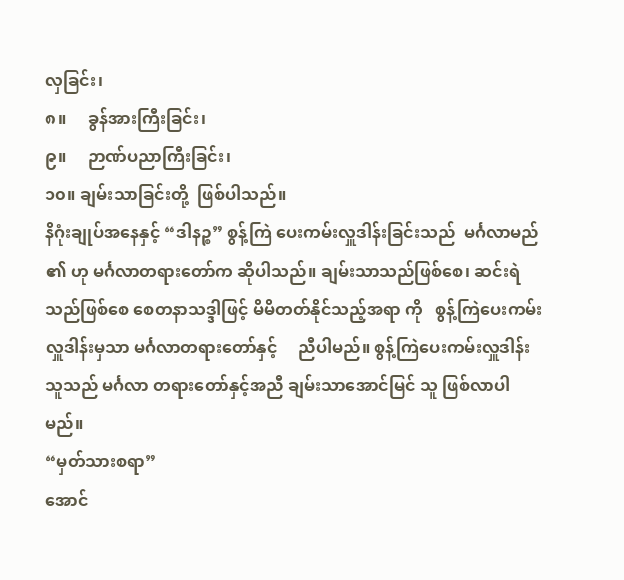လှခြင်း၊
၈။     ခွန်အားကြီးခြင်း၊
၉။     ဉာဏ်ပညာကြီးခြင်း၊
၁၀။ ချမ်းသာခြင်းတို့  ဖြစ်ပါသည်။
နိဂုံးချုပ်အနေနှင့် “ဒါနဉ္စ” စွန့်ကြဲ ပေးကမ်းလှူဒါန်းခြင်းသည်  မင်္ဂလာမည် ၏ ဟု မင်္ဂလာတရားတော်က ဆိုပါသည်။ ချမ်းသာသည်ဖြစ်စေ၊ ဆင်းရဲသည်ဖြစ်စေ စေတနာသဒ္ဒါဖြင့် မိမိတတ်နိုင်သည့်အရာ ကို   စွန့်ကြဲပေးကမ်း  လှူဒါန်းမှသာ မင်္ဂလာတရားတော်နှင့်     ညီပါမည်။ စွန့်ကြဲပေးကမ်းလှူဒါန်းသူသည် မင်္ဂလာ တရားတော်နှင့်အညီ ချမ်းသာအောင်မြင် သူ ဖြစ်လာပါမည်။
“မှတ်သားစရာ”
အောင်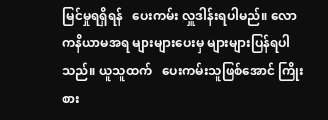မြင်မှုရရှိရန်   ပေးကမ်း လှူဒါန်းရပါမည်။ လောကနိယာမအရ များများပေးမှ များများပြန်ရပါသည်။ ယူသူထက်   ပေးကမ်းသူဖြစ်အောင် ကြိုးစား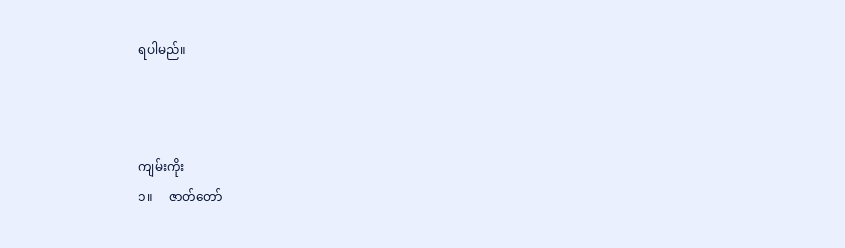ရပါမည်။



ကျမ်းကိုး
၁။     ဇာတ်တော်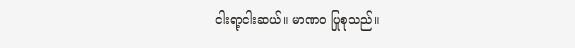ငါးရာ့ငါးဆယ်။ မာဏဝ ပြုစုသည်။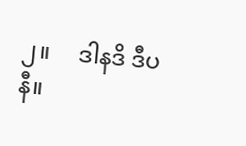၂။     ဒါနဒိ ဒီပနီ။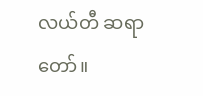လယ်တီ ဆရာတော်။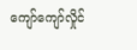ကျော်ကျော်လှိုင်